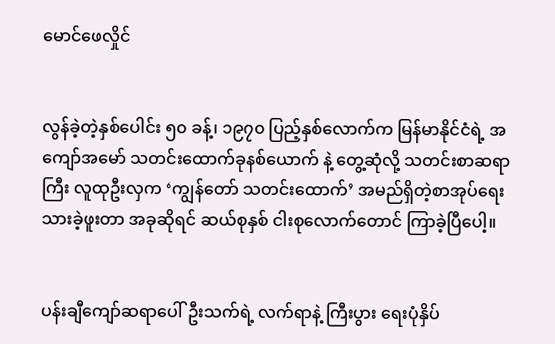မောင်ဖေလှိုင်


လွန်ခဲ့တဲ့နှစ်ပေါင်း ၅၀ ခန့်၊ ၁၉၇၀ ပြည့်နှစ်လောက်က မြန်မာနိုင်ငံရဲ့ အကျော်အမော် သတင်းထောက်ခုနစ်ယောက် နဲ့ တွေ့ဆုံလို့ သတင်းစာဆရာကြီး လူထုဦးလှက ‘ကျွန်တော် သတင်းထောက်’ အမည်ရှိတဲ့စာအုပ်ရေးသားခဲ့ဖူးတာ အခုဆိုရင် ဆယ်စုနှစ် ငါးစုလောက်တောင် ကြာခဲ့ပြီပေါ့။


ပန်းချီကျော်ဆရာပေါ်ဦးသက်ရဲ့ လက်ရာနဲ့ ကြီးပွား ရေးပုံနှိပ်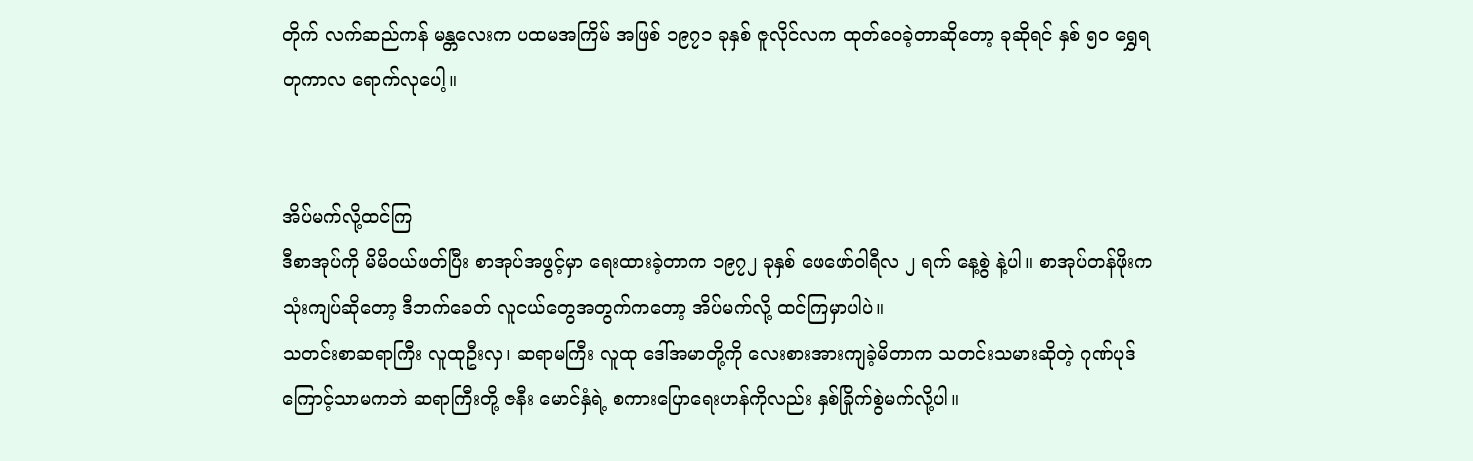တိုက် လက်ဆည်ကန် မန္တလေးက ပထမအကြိမ် အဖြစ် ၁၉၇၁ ခုနှစ် ဇူလိုင်လက ထုတ်ဝေခဲ့တာဆိုတော့ ခုဆိုရင် နှစ် ၅၀ ရွှေရတုကာလ ရောက်လုပေါ့။


အိပ်မက်လို့ထင်ကြ
ဒီစာအုပ်ကို မိမိဝယ်ဖတ်ပြီး စာအုပ်အဖွင့်မှာ ရေးထားခဲ့တာက ၁၉၇၂ ခုနှစ် ဖေဖော်ဝါရီလ ၂ ရက် နေ့စွဲ နဲ့ပါ။ စာအုပ်တန်ဖိုးက သုံးကျပ်ဆိုတော့ ဒီဘက်ခေတ် လူငယ်တွေအတွက်ကတော့ အိပ်မက်လို့ ထင်ကြမှာပါပဲ။
သတင်းစာဆရာကြီး လူထုဦးလှ၊ ဆရာမကြီး လူထု ဒေါ်အမာတို့ကို လေးစားအားကျခဲ့မိတာက သတင်းသမားဆိုတဲ့ ဂုဏ်ပုဒ်ကြောင့်သာမကဘဲ ဆရာကြီးတို့ ဇနီး မောင်နှံရဲ့ စကားပြောရေးဟန်ကိုလည်း နှစ်ခြိုက်စွဲမက်လို့ပါ။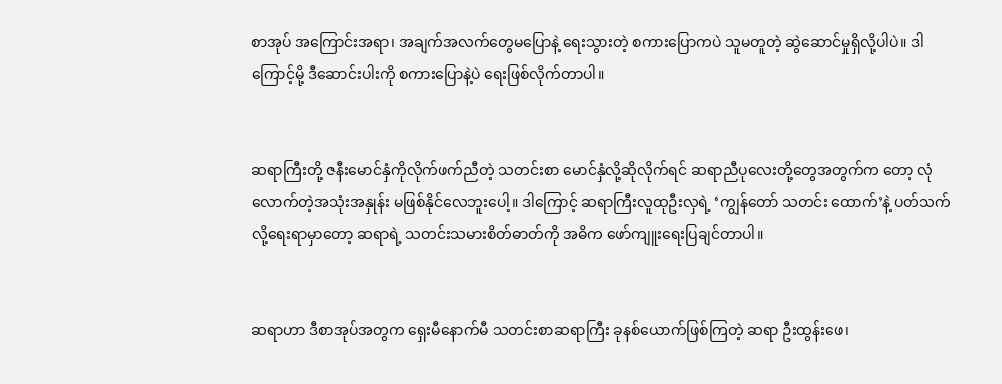စာအုပ် အကြောင်းအရာ၊ အချက်အလက်တွေမပြောနဲ့ ရေးသွားတဲ့ စကားပြောကပဲ သူမတူတဲ့ ဆွဲဆောင်မှုရှိလို့ပါပဲ။ ဒါကြောင့်မို့ ဒီဆောင်းပါးကို စကားပြောနဲ့ပဲ ရေးဖြစ်လိုက်တာပါ။


ဆရာကြီးတို့ ဇနီးမောင်နှံကိုလိုက်ဖက်ညီတဲ့ သတင်းစာ မောင်နှံလို့ဆိုလိုက်ရင် ဆရာညီပုလေးတို့တွေအတွက်က တော့ လုံလောက်တဲ့အသုံးအနှုန်း မဖြစ်နိုင်လေဘူးပေါ့။ ဒါကြောင့် ဆရာကြီးလူထုဦးလှရဲ့ ‘ကျွန်တော် သတင်း ထောက်’နဲ့ ပတ်သက်လို့ရေးရာမှာတော့ ဆရာရဲ့ သတင်းသမားစိတ်ဓာတ်ကို အဓိက ဖော်ကျူးရေးပြချင်တာပါ။


ဆရာဟာ ဒီစာအုပ်အတွက ရှေးမီနောက်မီ သတင်းစာဆရာကြီး ခုနစ်ယောက်ဖြစ်ကြတဲ့ ဆရာ ဦးထွန်းဖေ၊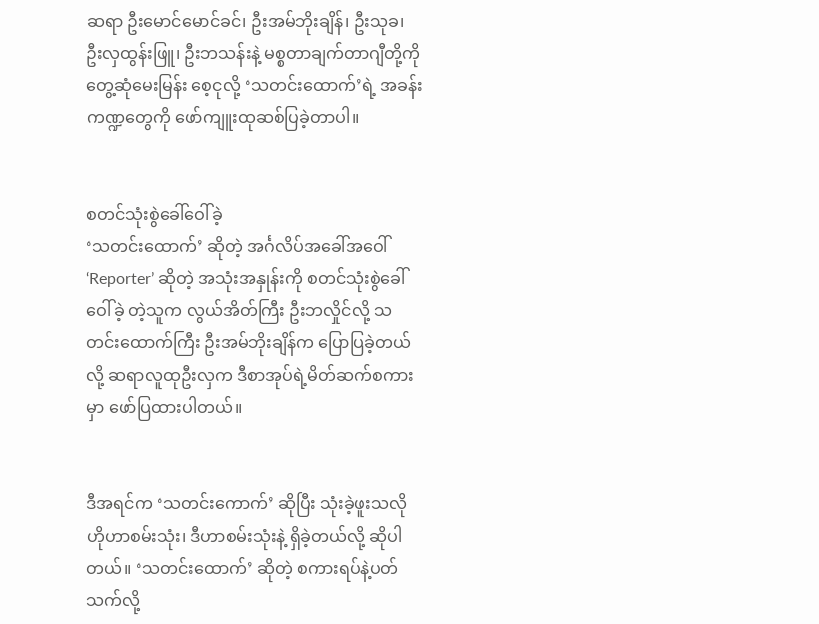ဆရာ ဦးမောင်မောင်ခင်၊ ဦးအမ်ဘိုးချိန်၊ ဦးသုခ၊ ဦးလှထွန်းဖြူ၊ ဦးဘသန်းနဲ့ မစ္စတာချက်တာဂျီတို့ကို တွေ့ဆုံမေးမြန်း စေ့ငုလို့ ‘သတင်းထောက်’ရဲ့ အခန်းကဏ္ဍတွေကို ဖော်ကျူးထုဆစ်ပြခဲ့တာပါ။


စတင်သုံးစွဲခေါ်ဝေါ်ခဲ့
‘သတင်းထောက်’ ဆိုတဲ့ အင်္ဂလိပ်အခေါ်အဝေါ် ‘Reporter’ ဆိုတဲ့ အသုံးအနှုန်းကို စတင်သုံးစွဲခေါ်ဝေါ်ခဲ့ တဲ့သူက လွယ်အိတ်ကြီး ဦးဘလှိုင်လို့ သတင်းထောက်ကြီး ဦးအမ်ဘိုးချိန်က ပြောပြခဲ့တယ်လို့ ဆရာလူထုဦးလှက ဒီစာအုပ်ရဲ့မိတ်ဆက်စကားမှာ ဖော်ပြထားပါတယ်။


ဒီအရင်က ‘သတင်းကောက်’ ဆိုပြီး သုံးခဲ့ဖူးသလို ဟိုဟာစမ်းသုံး၊ ဒီဟာစမ်းသုံးနဲ့ ရှိခဲ့တယ်လို့ ဆိုပါတယ်။ ‘သတင်းထောက်’ ဆိုတဲ့ စကားရပ်နဲ့ပတ်သက်လို့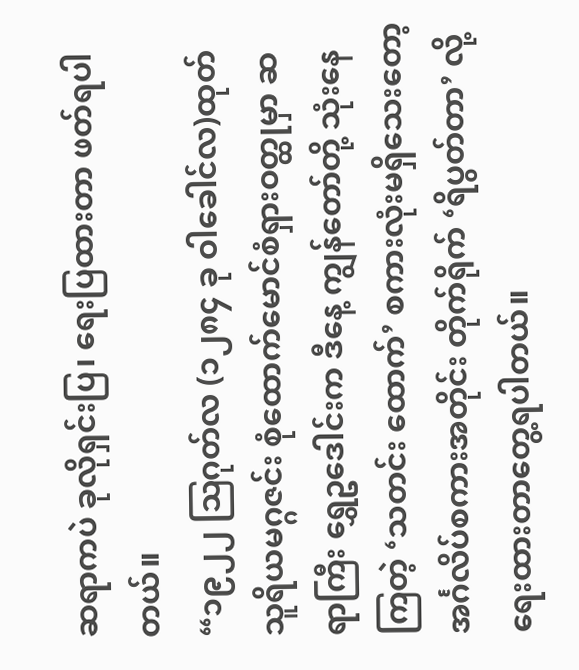ဆရာကပဲ ခုလိုရှင်းပြ၊ ရေးပြထားတာ ဖတ်ရပါတယ်။
“၁၉၂၂ ဩဂုတ်လ (၁၂၈၄ ခု ဝါခေါင်လ)ထုတ် သူရိယမဂ္ဂဇင်း စုံထောက်မောင်စံရှားဝတ္ထုမှာ ဆရာကြီး ရွှေဥဒေါင်းက ဒီနေ့ ကျွန်တော်တို့ သုံးနေကြတဲ့ ‘သတင်း ထောက်’ စကားလုံးမရှိသေးတော့ အင်္ဂလိပ်စကားအတိုင်း တိုက်ရိုက် ‘ရိပွတ်တာ’ လို့ ရေးထားတာတွေ့ရပါတယ်။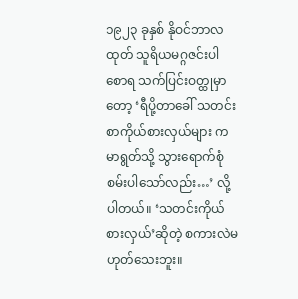၁၉၂၃ ခုနှစ် နိုဝင်ဘာလထုတ် သူရိယမဂ္ဂဇင်းပါ စောရ သက်ပြင်းဝတ္ထုမှာတော့ ‘ရီပို့တာခေါ် သတင်းစာကိုယ်စားလှယ်များ ကမာရွတ်သို့ သွားရောက်စုံစမ်းပါသော်လည်း…’ လို့ပါတယ်။ ‘သတင်းကိုယ်စားလှယ်’ဆိုတဲ့ စကားလဲမဟုတ်သေးဘူး။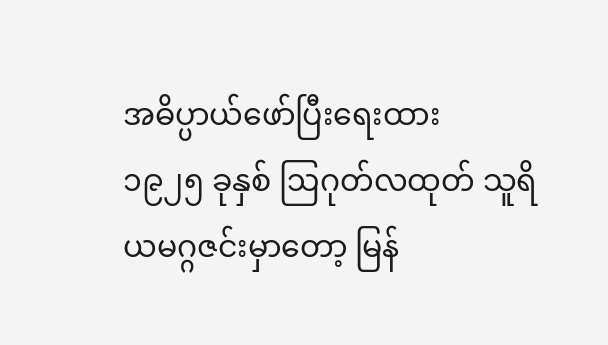အဓိပ္ပာယ်ဖော်ပြီးရေးထား
၁၉၂၅ ခုနှစ် ဩဂုတ်လထုတ် သူရိယမဂ္ဂဇင်းမှာတော့ မြန်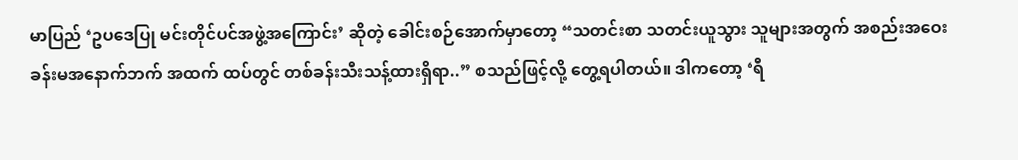မာပြည် ‘ဥပဒေပြု မင်းတိုင်ပင်အဖွဲ့အကြောင်း’ ဆိုတဲ့ ခေါင်းစဉ်အောက်မှာတော့ “သတင်းစာ သတင်းယူသွား သူများအတွက် အစည်းအဝေးခန်းမအနောက်ဘက် အထက် ထပ်တွင် တစ်ခန်းသီးသန့်ထားရှိရာ..” စသည်ဖြင့်လို့ တွေ့ရပါတယ်။ ဒါကတော့ ‘ရီ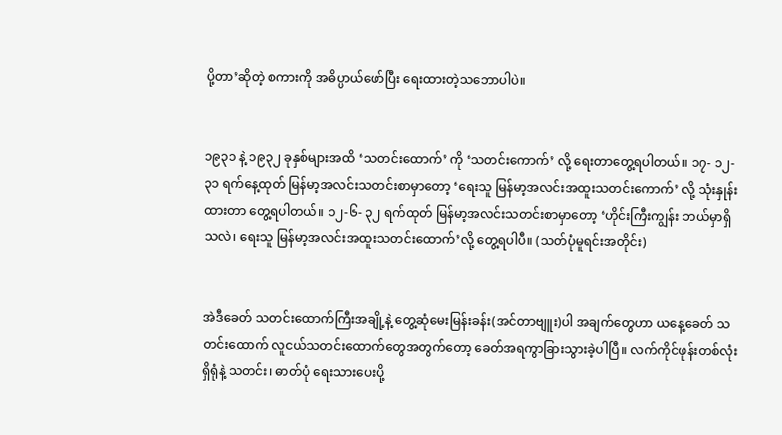ပို့တာ’ဆိုတဲ့ စကားကို အဓိပ္ပာယ်ဖော်ပြီး ရေးထားတဲ့သဘောပါပဲ။


၁၉၃၁ နဲ့ ၁၉၃၂ ခုနှစ်များအထိ ‘သတင်းထောက်’ ကို ‘သတင်းကောက်’ လို့ ရေးတာတွေ့ရပါတယ်။ ၁၇- ၁၂- ၃၁ ရက်နေ့ထုတ် မြန်မာ့အလင်းသတင်းစာမှာတော့ ‘ရေးသူ မြန်မာ့အလင်းအထူးသတင်းကောက်’ လို့ သုံးနှုန်းထားတာ တွေ့ရပါတယ်။ ၁၂-၆- ၃၂ ရက်ထုတ် မြန်မာ့အလင်းသတင်းစာမှာတော့ ‘ဟိုင်းကြီးကျွန်း ဘယ်မှာရှိသလဲ၊ ရေးသူ မြန်မာ့အလင်းအထူးသတင်းထောက်’လို့ တွေ့ရပါပီ။ (သတ်ပုံမူရင်းအတိုင်း)


အဲဒီခေတ် သတင်းထောက်ကြီးအချို့နဲ့ တွေ့ဆုံမေးမြန်းခန်း(အင်တာဗျူး)ပါ အချက်တွေဟာ ယနေ့ခေတ် သတင်းထောက် လူငယ်သတင်းထောက်တွေအတွက်တော့ ခေတ်အရကွာခြားသွားခဲ့ပါပြီ။ လက်ကိုင်ဖုန်းတစ်လုံး ရှိရုံနဲ့ သတင်း၊ ဓာတ်ပုံ ရေးသားပေးပို့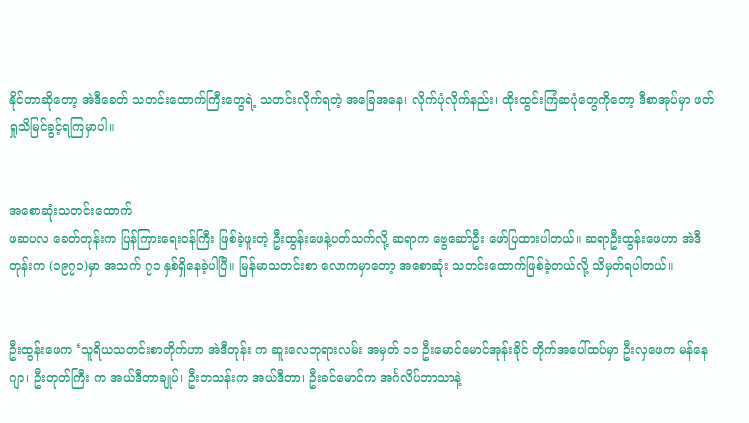နိုင်တာဆိုတော့ အဲဒီခေတ် သတင်းထောက်ကြီးတွေရဲ့ သတင်းလိုက်ရတဲ့ အခြေအနေ၊ လိုက်ပုံလိုက်နည်း၊ ထိုးထွင်းကြံဆပုံတွေကိုတော့ ဒီစာအုပ်မှာ ဖတ်ရှုသိမြင်ခွင့်ရကြမှာပါ။


အစောဆုံးသတင်းထောက်
ဖဆပလ ခေတ်တုန်းက ပြန်ကြားရေးဝန်ကြီး ဖြစ်ခဲ့ဖူးတဲ့ ဦးထွန်းဖေနဲ့ပတ်သက်လို့ ဆရာက ဗွေဆော်ဦး ဖော်ပြထားပါတယ်။ ဆရာဦးထွန်းဖေဟာ အဲဒီတုန်းက (၁၉၇၁)မှာ အသက် ၇၁ နှစ်ရှိနေခဲ့ပါပြီ။ မြန်မာသတင်းစာ လောကမှာတော့ အစောဆုံး သတင်းထောက်ဖြစ်ခဲ့တယ်လို့ သိမှတ်ရပါတယ်။


ဦးထွန်းဖေက ‘သူရိယသတင်းစာတိုက်ဟာ အဲဒီတုန်း က ဆူးလေဘုရားလမ်း အမှတ် ၁၁ ဦးမောင်မောင်အုန်းခိုင် တိုက်အပေါ်ထပ်မှာ ဦးလှဖေက မန်နေဂျာ၊ ဦးတုတ်ကြီး က အယ်ဒီတာချုပ်၊ ဦးဘသန်းက အယ်ဒီတာ၊ ဦးခင်မောင်က အင်္ဂလိပ်ဘာသာနဲ့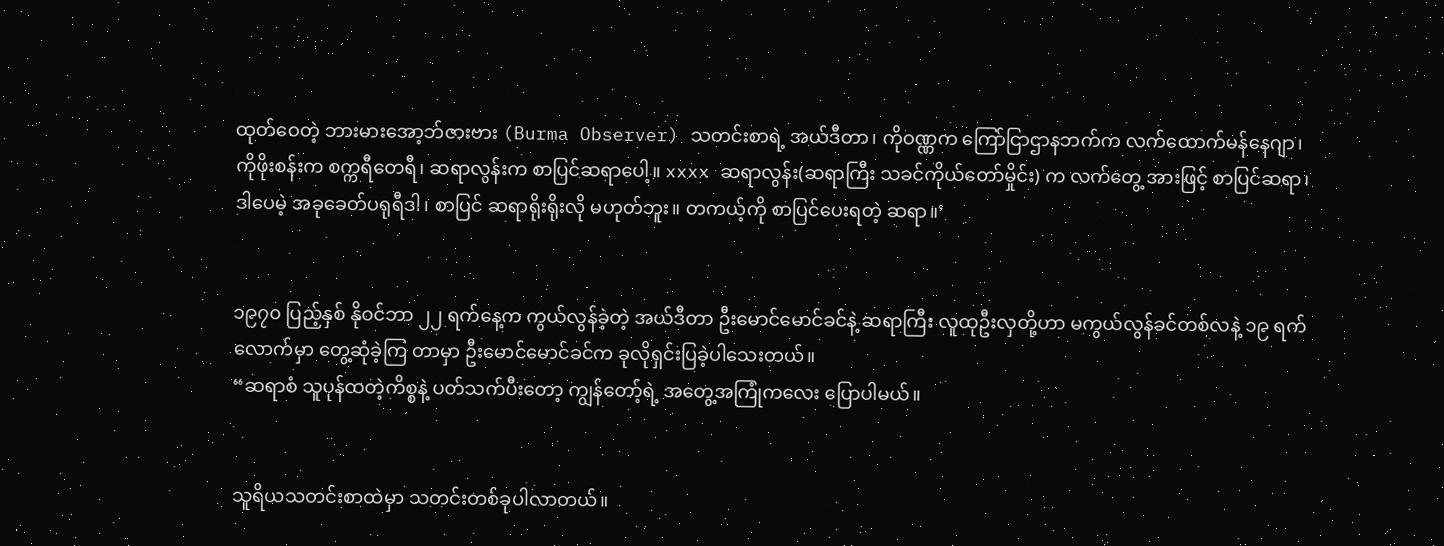ထုတ်ဝေတဲ့ ဘားမားအော့ဘ်ဇားဗား (Burma Observer) သတင်းစာရဲ့ အယ်ဒီတာ၊ ကိုဝဏ္ဏက ကြော်ငြာဌာနဘက်က လက်ထောက်မန်နေဂျာ၊ ကိုဖိုးစန်းက စက္ကရီတေရီ၊ ဆရာလွန်းက စာပြင်ဆရာပေါ့။ xxxx ဆရာလွန်း(ဆရာကြီး သခင်ကိုယ်တော်မှိုင်း) က လက်တွေ့ အားဖြင့် စာပြင်ဆရာ၊ ဒါပေမဲ့ အခုခေတ်ပရုရီဒါ၊ စာပြင် ဆရာရိုးရိုးလို မဟုတ်ဘူး။ တကယ့်ကို စာပြင်ပေးရတဲ့ ဆရာ။’


၁၉၇၀ ပြည့်နှစ် နိုဝင်ဘာ ၂၂ ရက်နေ့က ကွယ်လွန်ခဲ့တဲ့ အယ်ဒီတာ ဦးမောင်မောင်ခင်နဲ့ ဆရာကြီး လူထုဦးလှတို့ဟာ မကွယ်လွန်ခင်တစ်လနဲ့ ၁၉ ရက်လောက်မှာ တွေ့ဆုံခဲ့ကြ တာမှာ ဦးမောင်မောင်ခင်က ခုလိုရှင်းပြခဲ့ပါသေးတယ်။
“ဆရာစံ သူပုန်ထတဲ့ကိစ္စနဲ့ ပတ်သက်ပီးတော့ ကျွန်တော့်ရဲ့ အတွေ့အကြုံကလေး ပြောပါမယ်။


သူရိယသတင်းစာထဲမှာ သတင်းတစ်ခုပါလာတယ်။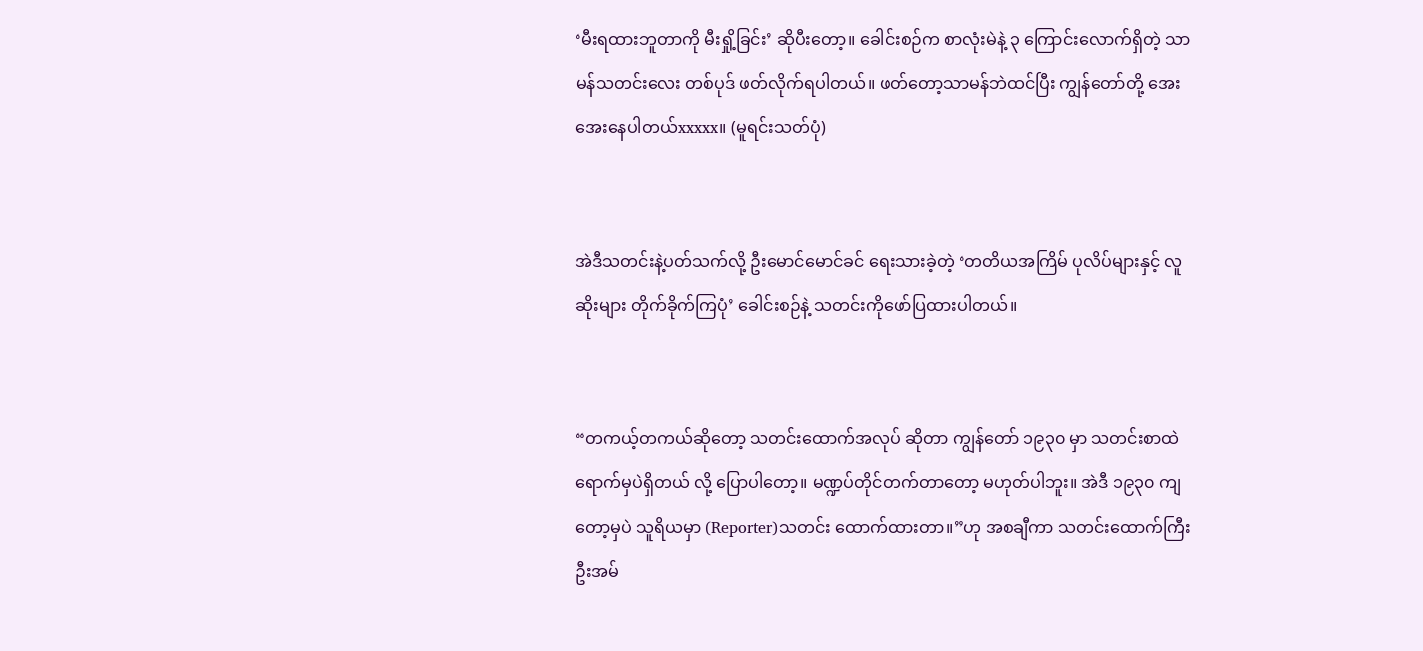‘မီးရထားဘူတာကို မီးရှို့ခြင်း’ ဆိုပီးတော့။ ခေါင်းစဉ်က စာလုံးမဲနဲ့ ၃ ကြောင်းလောက်ရှိတဲ့ သာမန်သတင်းလေး တစ်ပုဒ် ဖတ်လိုက်ရပါတယ်။ ဖတ်တော့သာမန်ဘဲထင်ပြီး ကျွန်တော်တို့ အေးအေးနေပါတယ်xxxxx။ (မူရင်းသတ်ပုံ)


အဲဒီသတင်းနဲ့ပတ်သက်လို့ ဦးမောင်မောင်ခင် ရေးသားခဲ့တဲ့ ‘တတိယအကြိမ် ပုလိပ်များနှင့် လူဆိုးများ တိုက်ခိုက်ကြပုံ’ ခေါင်းစဉ်နဲ့ သတင်းကိုဖော်ပြထားပါတယ်။


“တကယ့်တကယ်ဆိုတော့ သတင်းထောက်အလုပ် ဆိုတာ ကျွန်တော် ၁၉၃၀ မှာ သတင်းစာထဲရောက်မှပဲရှိတယ် လို့ ပြောပါတော့။ မဏ္ဍပ်တိုင်တက်တာတော့ မဟုတ်ပါဘူး။ အဲဒီ ၁၉၃၀ ကျတော့မှပဲ သူရိယမှာ (Reporter)သတင်း ထောက်ထားတာ။”ဟု အစချီကာ သတင်းထောက်ကြီး ဦးအမ်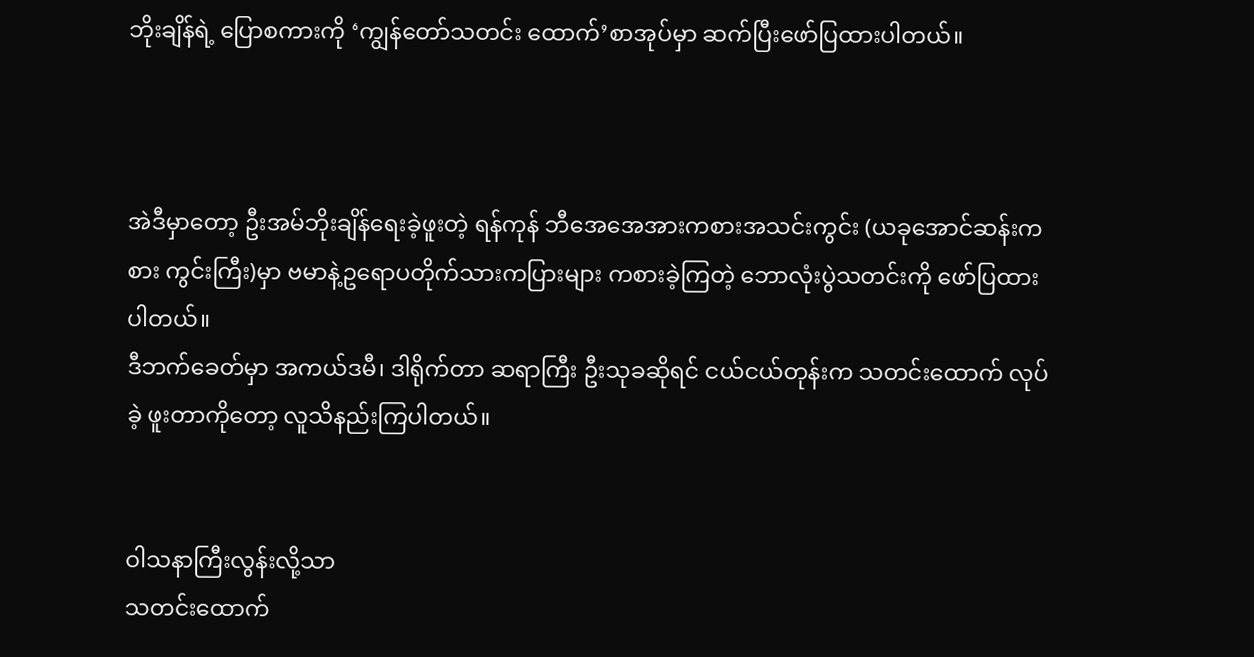ဘိုးချိန်ရဲ့ ပြောစကားကို ‘ကျွန်တော်သတင်း ထောက်’စာအုပ်မှာ ဆက်ပြီးဖော်ပြထားပါတယ်။



အဲဒီမှာတော့ ဦးအမ်ဘိုးချိန်ရေးခဲ့ဖူးတဲ့ ရန်ကုန် ဘီအေအေအားကစားအသင်းကွင်း (ယခုအောင်ဆန်းကစား ကွင်းကြီး)မှာ ဗမာနဲ့ဥရောပတိုက်သားကပြားများ ကစားခဲ့ကြတဲ့ ဘောလုံးပွဲသတင်းကို ဖော်ပြထားပါတယ်။
ဒီဘက်ခေတ်မှာ အကယ်ဒမီ၊ ဒါရိုက်တာ ဆရာကြီး ဦးသုခဆိုရင် ငယ်ငယ်တုန်းက သတင်းထောက် လုပ်ခဲ့ ဖူးတာကိုတော့ လူသိနည်းကြပါတယ်။


ဝါသနာကြီးလွန်းလို့သာ
သတင်းထောက်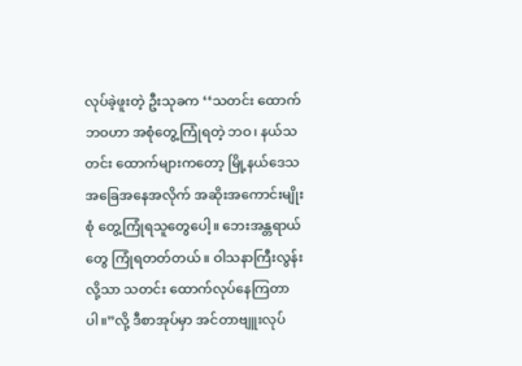လုပ်ခဲ့ဖူးတဲ့ ဦးသုခက ‘‘သတင်း ထောက်ဘဝဟာ အစုံတွေ့ကြုံရတဲ့ ဘဝ၊ နယ်သတင်း ထောက်များကတော့ မြို့နယ်ဒေသအခြေအနေအလိုက် အဆိုးအကောင်းမျိုးစုံ တွေ့ကြုံရသူတွေပေါ့။ ဘေးအန္တရာယ် တွေ ကြုံရတတ်တယ်။ ဝါသနာကြီးလွန်းလို့သာ သတင်း ထောက်လုပ်နေကြတာပါ။”လို့ ဒီစာအုပ်မှာ အင်တာဗျူးလုပ်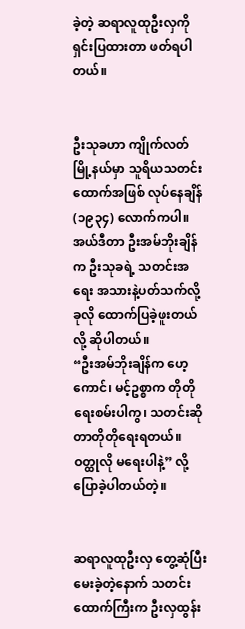ခဲ့တဲ့ ဆရာလူထုဦးလှကို ရှင်းပြထားတာ ဖတ်ရပါတယ်။


ဦးသုခဟာ ကျိုက်လတ်မြို့နယ်မှာ သူရိယသတင်းထောက်အဖြစ် လုပ်နေချိန်(၁၉၃၄) လောက်ကပါ။ အယ်ဒီတာ ဦးအမ်ဘိုးချိန်က ဦးသုခရဲ့ သတင်းအရေး အသားနဲ့ပတ်သက်လို့ ခုလို ထောက်ပြခဲ့ဖူးတယ်လို့ ဆိုပါတယ်။
“ဦးအမ်ဘိုးချိန်က ဟေ့ကောင်၊ မင့်ဥစ္စာက တိုတို ရေးစမ်းပါကွ၊ သတင်းဆိုတာတိုတိုရေးရတယ်။ ဝတ္ထုလို မရေးပါနဲ့” လို့ ပြောခဲ့ပါတယ်တဲ့။


ဆရာလူထုဦးလှ တွေ့ဆုံပြီးမေးခဲ့တဲ့နောက် သတင်းထောက်ကြီးက ဦးလှထွန်း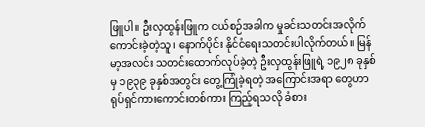ဖြူပါ။ ဦးလှထွန်းဖြူက ငယ်စဉ်အခါက မှုခင်းသတင်းအလိုက်ကောင်းခဲ့တဲ့သူ၊ နောက်ပိုင်း နိုင်ငံရေးသတင်းပါလိုက်တယ်။ မြန်မာ့အလင်း သတင်းထောက်လုပ်ခဲ့တဲ့ ဦးလှထွန်းဖြူရဲ့ ၁၉၂၈ ခုနှစ်မှ ၁၉၃၉ ခုနှစ်အတွင်း တွေ့ကြုံခဲ့ရတဲ့ အကြောင်းအရာ တွေဟာ ရုပ်ရှင်ကားကောင်းတစ်ကား ကြည့်ရသလို ခံစား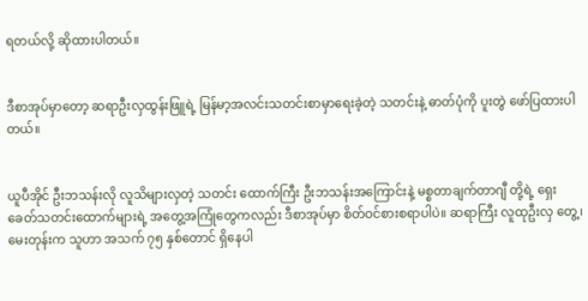ရတယ်လို့ ဆိုထားပါတယ်။


ဒီစာအုပ်မှာတော့ ဆရာဦးလှထွန်းဖြူရဲ့ မြန်မာ့အလင်းသတင်းစာမှာရေးခဲ့တဲ့ သတင်းနဲ့ ဓာတ်ပုံကို ပူးတွဲ ဖော်ပြထားပါတယ်။


ယူပီအိုင် ဦးဘသန်းလို လူသိများလှတဲ့ သတင်း ထောက်ကြီး ဦးဘသန်းအကြောင်းနဲ့ မစ္စတာချက်တာဂျီ တို့ရဲ့ ရှေးခေတ်သတင်းထောက်များရဲ့ အတွေ့အကြုံတွေကလည်း ဒီစာအုပ်မှာ စိတ်ဝင်စားစရာပါပဲ။ ဆရာကြီး လူထုဦးလှ တွေ့၊ မေးတုန်းက သူဟာ အသက် ၇၅ နှစ်တောင် ရှိနေပါ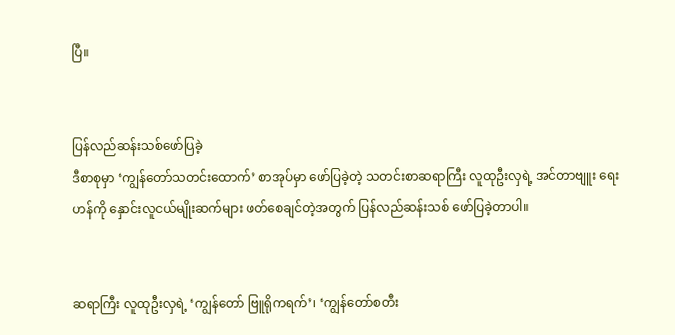ပြီ။


ပြန်လည်ဆန်းသစ်ဖော်ပြခဲ့
ဒီစာစုမှာ ‘ကျွန်တော်သတင်းထောက်’ စာအုပ်မှာ ဖော်ပြခဲ့တဲ့ သတင်းစာဆရာကြီး လူထုဦးလှရဲ့ အင်တာဗျူး ရေးဟန်ကို နှောင်းလူငယ်မျိုးဆက်များ ဖတ်စေချင်တဲ့အတွက် ပြန်လည်ဆန်းသစ် ဖော်ပြခဲ့တာပါ။


ဆရာကြီး လူထုဦးလှရဲ့ ‘ကျွန်တော် ဗြူရိုကရက်’၊ ‘ကျွန်တော်စတီး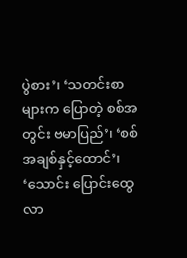ပွဲစား’၊ ‘သတင်းစာများက ပြောတဲ့ စစ်အတွင်း ဗမာပြည်’၊ ‘စစ် အချစ်နှင့်ထောင်’၊ ‘သောင်း ပြောင်းထွေလာ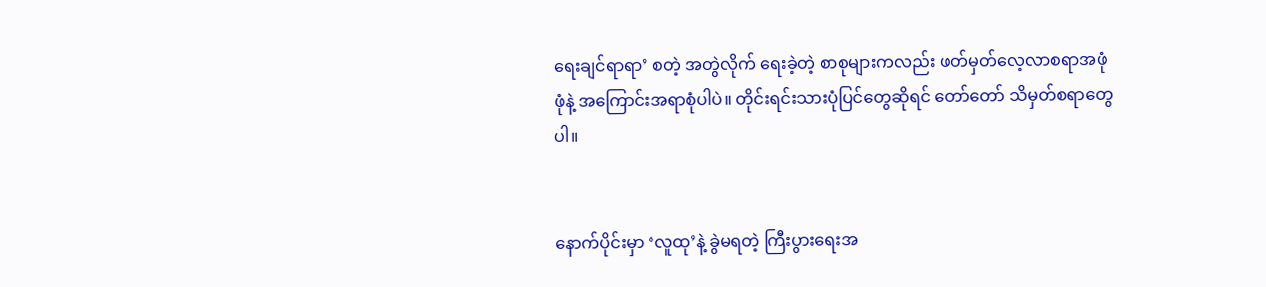ရေးချင်ရာရာ’ စတဲ့ အတွဲလိုက် ရေးခဲ့တဲ့ စာစုများကလည်း ဖတ်မှတ်လေ့လာစရာအဖုံဖုံနဲ့ အကြောင်းအရာစုံပါပဲ။ တိုင်းရင်းသားပုံပြင်တွေဆိုရင် တော်တော် သိမှတ်စရာတွေပါ။


နောက်ပိုင်းမှာ ‘လူထု’နဲ့ ခွဲမရတဲ့ ကြီးပွားရေးအ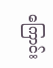ကြောင်း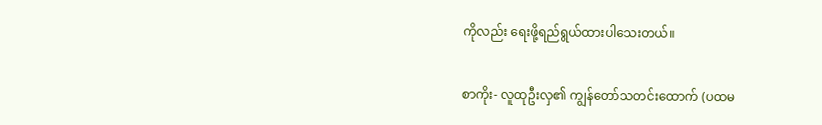ကိုလည်း ရေးဖို့ရည်ရွယ်ထားပါသေးတယ်။

စာကိုး- လူထုဦးလှ၏ ကျွန်တော်သတင်းထောက် (ပထမ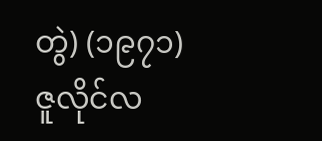တွဲ) (၁၉၇၁) ဇူလိုင်လ